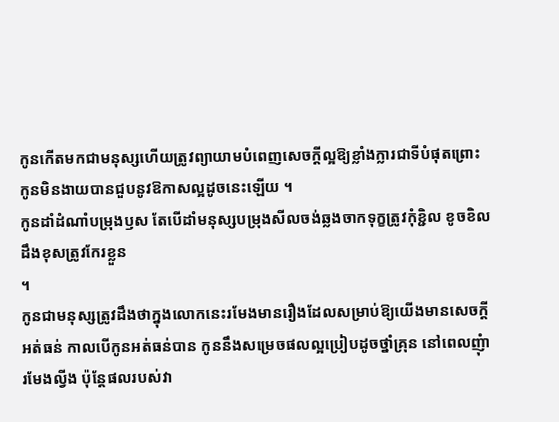កូនកើតមកជាមនុស្សហើយត្រូវព្យាយាមបំពេញសេចក្តីល្អឱ្យខ្លាំងក្លារជាទីបំផុតព្រោះ
កូនមិនងាយបានជួបនូវឱកាសល្អដូចនេះឡើយ ។
កូនដាំដំណាំបម្រុងឫស តែបើដាំមនុស្សបម្រុងសីលចង់ឆ្លងចាកទុក្ខត្រូវកុំខ្ជិល ខូចខិល
ដឹងខុសត្រូវកែរខ្លួន
។
កូនជាមនុស្សត្រូវដឹងថាក្នុងលោកនេះរមែងមានរឿងដែលសម្រាប់ឱ្យយើងមានសេចក្តី
អត់ធន់ កាលបើកូនអត់ធន់បាន កូននឹងសម្រេចផលល្អប្រៀបដូចថ្នាំគ្រុន នៅពេលញុំា
រមែងល្វីង ប៉ុន្តែផលរបស់វា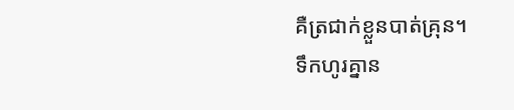គឺត្រជាក់ខ្លួនបាត់គ្រុន។
ទឹកហូរគ្នាន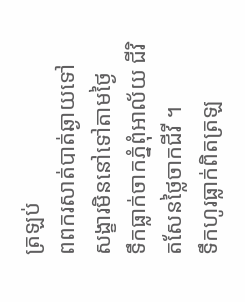ត្រឡប់
ពពករសាត់បាត់ឆ្ងាយទៅ សង្ខារមិននៅទៅតាមថ្ងៃ
ទឹកធ្លាក់ចាកភ្នំពុំអាល័យ ជីវិតសែនថ្លៃចាកជីវី ។
ទឹកហូរធ្លាក់ពិតត្រឡ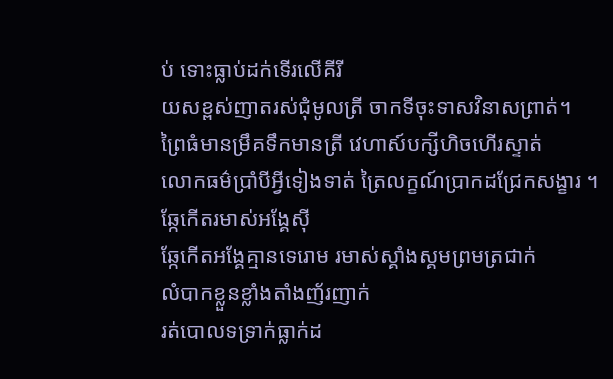ប់ ទោះធ្លាប់ដក់ទើរលើគីរី
យសខ្ពស់ញាតរស់ជុំមូលត្រី ចាកទីចុះទាសវិនាសព្រាត់។
ព្រៃធំមានម្រឹគទឹកមានត្រី វេហាស៍បក្សីហិចហើរស្ទាត់
លោកធម៌ប្រាំបីអ្វីទៀងទាត់ ត្រៃលក្ខណ៍ប្រាកដជ្រែកសង្ខារ ។
ឆ្កែកើតរមាស់អង្គែស៊ី
ឆ្កែកើតអង្គែគ្មានទេរោម រមាស់ស្គាំងស្គមព្រមត្រជាក់
លំបាកខ្លួនខ្លាំងតាំងញ័រញាក់
រត់បោលទទ្រាក់ធ្លាក់ដ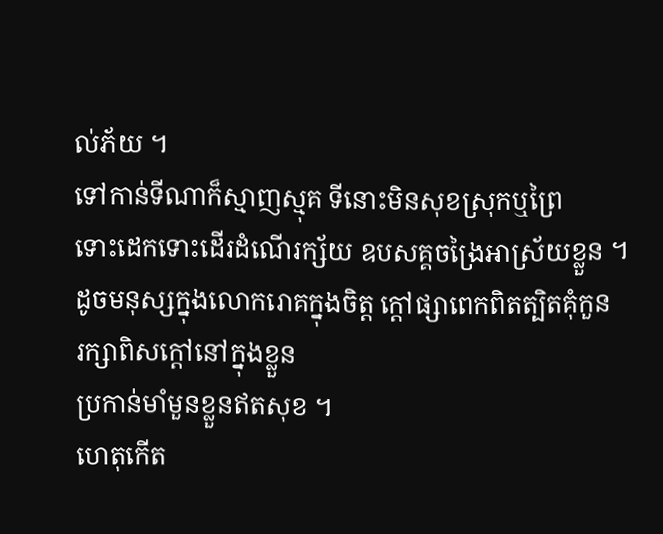ល់ភ័យ ។
ទៅកាន់ទីណាក៏ស្មាញស្មុគ ទីនោះមិនសុខស្រុកឬព្រៃ
ទោះដេកទោះដើរដំណើរក្ស័យ ឧបសគ្គចង្រៃអាស្រ័យខ្លួន ។
ដូចមនុស្សក្នុងលោករោគក្នុងចិត្ត ក្តៅផ្សាពេកពិតត្បិតគុំកួន
រក្សាពិសក្តៅនៅក្នុងខ្លួន
ប្រកាន់មាំមួនខ្លួនឥតសុខ ។
ហេតុកើត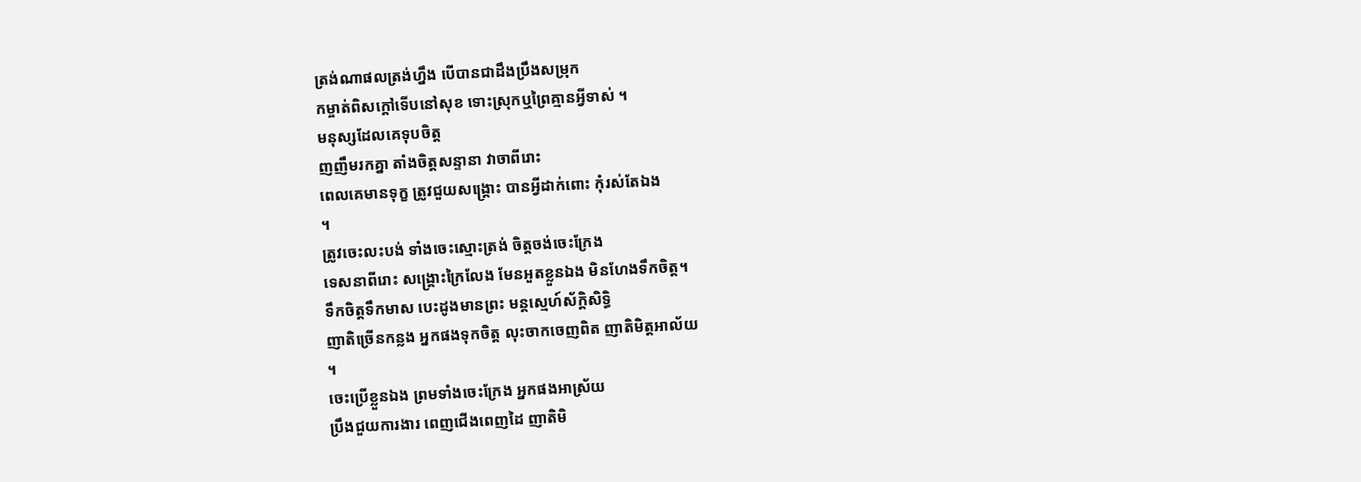ត្រង់ណាផលត្រង់ហ្នឹង បើបានជាដឹងប្រឹងសម្រុក
កម្ចាត់ពិសក្តៅទើបនៅសុខ ទោះស្រុកឬព្រៃគ្មានអ្វីទាស់ ។
មនុស្សដែលគេទុបចិត្ត
ញញឹមរកគ្នា តាំងចិត្តសន្ទានា វាចាពីរោះ
ពេលគេមានទុក្ខ ត្រូវជួយសង្រ្គោះ បានអ្វីដាក់ពោះ កុំរស់តែឯង
។
ត្រូវចេះលះបង់ ទាំងចេះស្មោះត្រង់ ចិត្តចង់ចេះក្រែង
ទេសនាពីរោះ សង្គ្រោះក្រៃលែង មែនអួតខ្លួនឯង មិនហែងទឹកចិត្ត។
ទឹកចិត្តទឹកមាស បេះដូងមានព្រះ មន្តស្មេហ៍ស័ក្តិសិទ្ធិ
ញាតិច្រើនកន្លង អ្នកផងទុកចិត្ត លុះចាកចេញពិត ញាតិមិត្តអាល័យ
។
ចេះប្រើខ្លួនឯង ព្រមទាំងចេះក្រែង អ្នកផងអាស្រ័យ
ប្រឹងជួយការងារ ពេញជើងពេញដៃ ញាតិមិ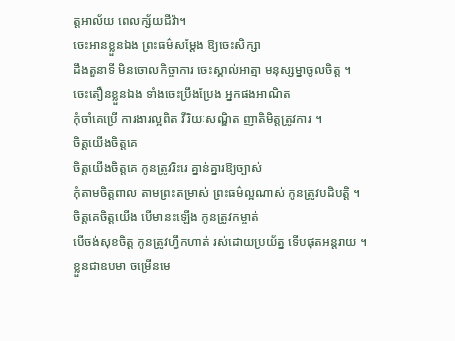ត្តអាល័យ ពេលក្ស័យជីវ៉ា។
ចេះអានខ្លួនឯង ព្រះធម៌សម្តែង ឱ្យចេះសិក្សា
ដឹងតួនាទី មិនចោលកិច្ចាការ ចេះស្គាល់អាត្មា មនុស្សម្នាចូលចិត្ត ។
ចេះតឿនខ្លួនឯង ទាំងចេះប្រឹងប្រែង អ្នកផងអាណិត
កុំចាំគេប្រើ ការងារល្អពិត វីរិយៈសណ្ឌិត ញាតិមិត្តត្រូវការ ។
ចិត្តយើងចិត្តគេ
ចិត្តយើងចិត្តគេ កូនត្រូវរិះរេ គ្នាន់គ្នារឱ្យច្បាស់
កុំតាមចិត្តពាល តាមព្រះតម្រាស់ ព្រះធម៌ល្អណាស់ កូនត្រូវបដិបត្តិ ។
ចិត្តគេចិត្តយើង បើមានះឡើង កូនត្រូវកម្ចាត់
បើចង់សុខចិត្ត កូនត្រូវហ្វឹកហាត់ រស់ដោយប្រយ័ត្ន ទើបផុតអន្តរាយ ។
ខ្លួនជាឧបមា ចម្រើនមេ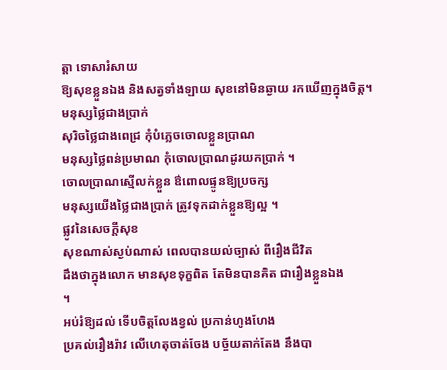ត្តា ទោសារំសាយ
ឱ្យសុខខ្លួនឯង និងសត្វទាំងឡាយ សុខនៅមិនឆ្ងាយ រកឃើញក្នុងចិត្ត។
មនុស្សថ្លៃជាងប្រាក់
សុរិចថ្លៃជាងពេជ្រ កុំបំភ្លេចចោលខ្លួនប្រាណ
មនុស្សថ្លៃពន់ប្រមាណ កុំចោលប្រាណដូរយកប្រាក់ ។
ចោលប្រាណស្មើលក់ខ្លួន ឳពោលផ្ទូនឱ្យប្រចក្ស
មនុស្សយើងថ្លៃជាងប្រាក់ ត្រូវទុកដាក់ខ្លួនឱ្យល្អ ។
ផ្លូវនៃសេចក្តីសុខ
សុខណាស់ស្ងប់ណាស់ ពេលបានយល់ច្បាស់ ពីរឿងជីវិត
ដឹងថាក្នុងលោក មានសុខទុក្ខពិត តែមិនបានគិត ជារឿងខ្លួនឯង
។
អប់រំឱ្យដល់ ទើបចិត្តលែងខ្វល់ ប្រកាន់ហូងហែង
ប្រគល់រឿងរ៉ាវ លើហេតុចាត់ចែង បច្ច័យតាក់តែង នឹងបា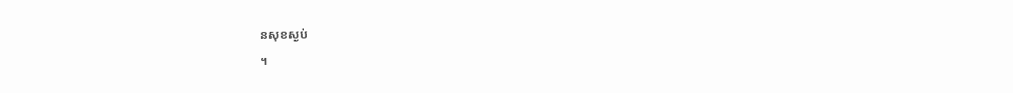នសុខស្ងប់
។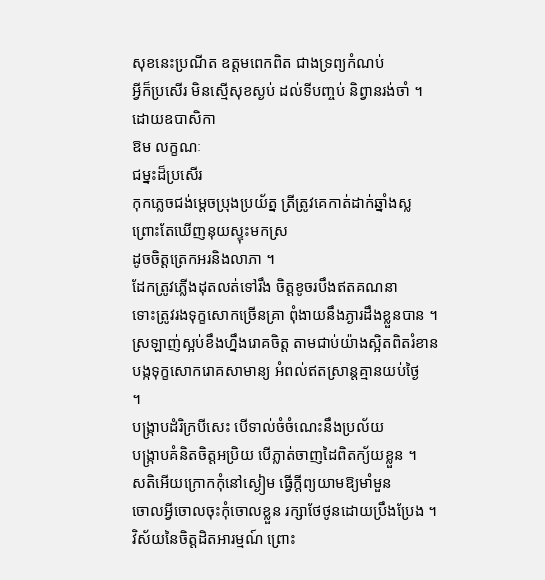សុខនេះប្រណីត ឧត្តមពេកពិត ជាងទ្រព្យកំណប់
អ្វីក៏ប្រសើរ មិនស្មើសុខស្ងប់ ដល់ទីបញ្ចប់ និព្វានរង់ចាំ ។
ដោយឧបាសិកា
ឱម លក្ខណៈ
ជម្នះដ៏ប្រសើរ
កុកភ្លេចជង់ម្តេចប្រុងប្រយ័ត្ន ត្រីត្រូវគេកាត់ដាក់ឆ្នាំងស្ល
ព្រោះតែឃើញនុយស្ទុះមកស្រ
ដូចចិត្តត្រេកអរនិងលាភា ។
ដែកត្រូវភ្លើងដុតលត់ទៅរឹង ចិត្តខូចរបឹងឥតគណនា
ទោះត្រូវរងទុក្ខសោកច្រើនគ្រា ពុំងាយនឹងភ្ងារដឹងខ្លួនបាន ។
ស្រឡាញ់ស្អប់ខឹងហ្នឹងរោគចិត្ត តាមជាប់យ៉ាងស្អិតពិតរំខាន
បង្កទុក្ខសោករោគសាមាន្យ អំពល់ឥតស្រាន្តគ្មានយប់ថ្ងៃ
។
បង្រ្កាបដំរិក្របីសេះ បើទាល់ចំចំណេះនឹងប្រល័យ
បង្ក្រាបគំនិតចិត្តអប្រិយ បើភ្លាត់ចាញដៃពិតក្យ័យខ្លួន ។
សតិអើយក្រោកកុំនៅស្ងៀម ធ្វើក្តីព្យយាមឱ្យមាំមួន
ចោលអ្វីចោលចុះកុំចោលខ្លួន រក្សាថែថូនដោយប្រឹងប្រែង ។
វិស័យនៃចិត្តដិតអារម្មណ៍ ព្រោះ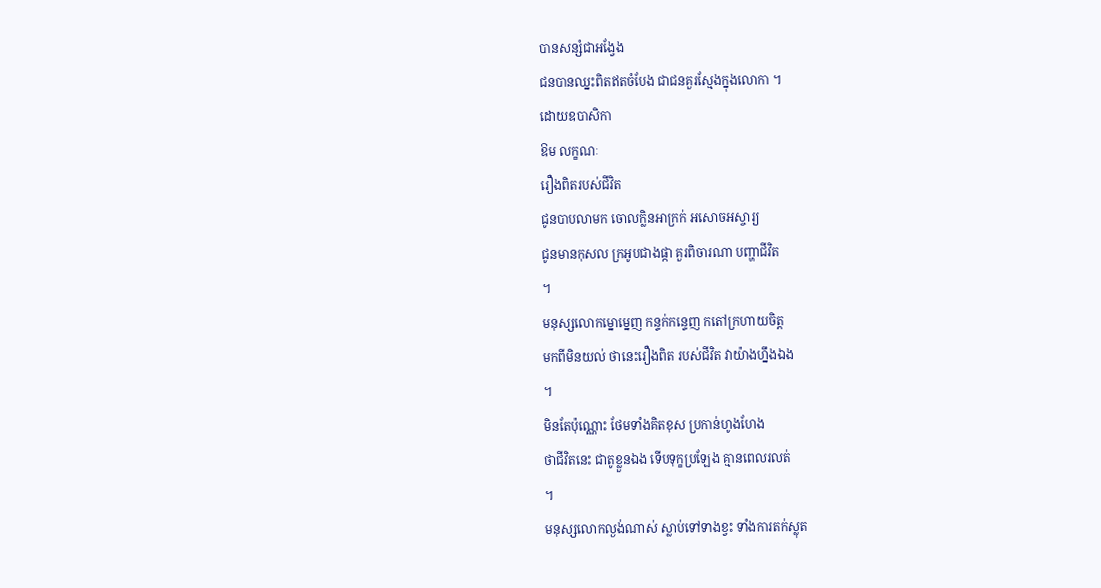បានសន្សំជាអង្វែង
ជនបានឈ្នះពិតឥតចំបែង ជាជនគួរស្មែងក្នុងលោកា ។
ដោយឧបាសិកា
ឱម លក្ខណៈ
រឿងពិតរបស់ជីវិត
ជូនបាបលាមក ចោលក្លិនអាក្រក់ អសោចអស្ចារ្យ
ជូនមានកុសល ក្រអូបជាងផ្កា គួរពិចារណា បញ្ហាជីវិត
។
មនុស្សលោកម្នោម្នេញ កន្ទក់កន្ទេញ កតៅក្រហាយចិត្ត
មកពីមិនយល់ ថានេះរឿងពិត របស់ជីវិត វាយ៉ាងហ្នឹងឯង
។
មិនតែប៉ុណ្ណោះ ថែមទាំងគិតខុស ប្រកាន់ហូងហែង
ថាជីវិតនេះ ជាតូខ្លួនឯង ទើបទុក្ខប្រឡែង គ្មានពេលរលត់
។
មនុស្សលោកល្ងង់ណាស់ ស្លាប់ទៅទាងខ្វះ ទាំងការតក់ស្លុត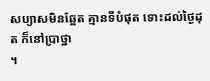សប្យាសមិនឆ្អែត គ្មានទីបំផុត ទោះដល់ថ្ងៃដុត ក៏នៅប្រាថ្នា
។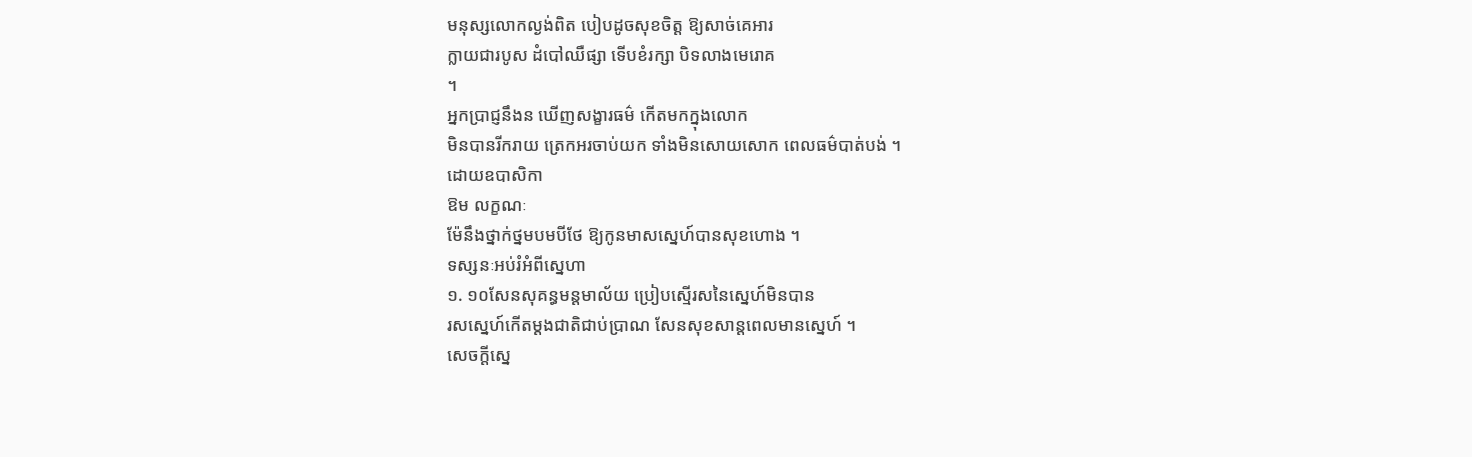មនុស្សលោកល្ងង់ពិត បៀបដូចសុខចិត្ត ឱ្យសាច់គេអារ
ក្លាយជារបូស ដំបៅឈឺផ្សា ទើបខំរក្សា បិទលាងមេរោគ
។
អ្នកប្រាជ្ញនឹងន ឃើញសង្ខារធម៌ កើតមកក្នុងលោក
មិនបានរីករាយ ត្រេកអរចាប់យក ទាំងមិនសោយសោក ពេលធម៌បាត់បង់ ។
ដោយឧបាសិកា
ឱម លក្ខណៈ
ម៉ែនឹងថ្នាក់ថ្នមបមបីថែ ឱ្យកូនមាសស្នេហ៍បានសុខហោង ។
ទស្សនៈអប់រំអំពីស្នេហា
១. ១០សែនសុគន្ធមន្តមាល័យ ប្រៀបស្មើរសនៃស្នេហ៍មិនបាន
រសស្នេហ៍កើតម្តងជាតិជាប់ប្រាណ សែនសុខសាន្តពេលមានសេ្នហ៍ ។
សេចក្តីស្នេ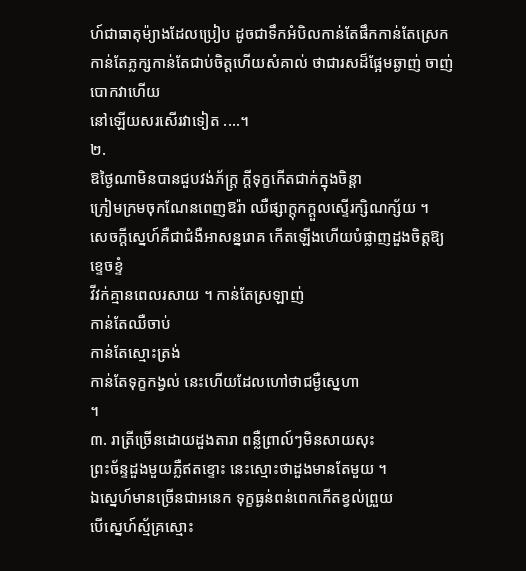ហ៍ជាធាតុម៉្យាងដែលប្រៀប ដូចជាទឹកអំបិលកាន់តែផឹកកាន់តែស្រេក
កាន់តែភ្លក្សកាន់តែជាប់ចិត្តហើយសំគាល់ ថាជារសដ៏ផ្អែមឆ្ងាញ់ ចាញ់បោកវាហើយ
នៅឡើយសរសើរវាទៀត ....។
២.
ឱថ្ងៃណាមិនបានជួបវង់ភ័ក្រ្ត ក្តីទុក្ខកើតជាក់ក្នុងចិន្តា
ក្រៀមក្រមចុកណែនពេញឱរ៉ា ឈឺផ្សាក្តុកក្តួលស្ទើរក្សិណក្ស័យ ។
សេចក្តីស្នេហ៍គឺជាជំងឺអាសន្នរោគ កើតឡើងហើយបំផ្លាញដួងចិត្តឱ្យ
ខ្ទេចខ្ទំ
វីវក់គ្មានពេលរសាយ ។ កាន់តែស្រឡាញ់
កាន់តែឈឺចាប់
កាន់តែស្មោះត្រង់
កាន់តែទុក្ខកង្វល់ នេះហើយដែលហៅថាជម្ងឺស្នេហា
។
៣. រាត្រីច្រើនដោយដួងតារា ពន្លឺព្រាល៍ៗមិនសាយសុះ
ព្រះច័ន្ទដួងមួយភ្លឺឥតខ្ទោះ នេះស្មោះថាដួងមានតែមួយ ។
ឯស្នេហ៍មានច្រើនជាអនេក ទុក្ខធ្ងន់ពន់ពេកកើតខ្វល់ព្រួយ
បើស្នេហ៍ស័្មគ្រស្មោះ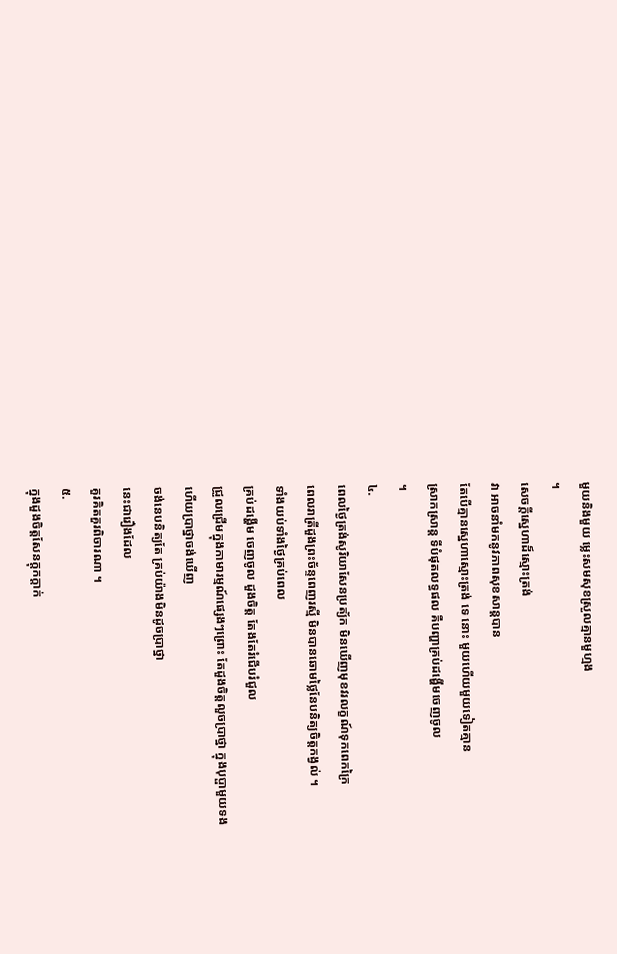មួយនិងមួយ ម្លេះសមសុខស្រួលគ្មានមួហ្មង
។
សេចក្តីស្នេហាដ៏ស្មោះត្រង់
វា អាចនាំមកនូវភាពសុខសាន្តបាន
តែបើគ្មានស្នេហាស្មោះត្រង់ ទេ នោះ មួយហើយមួយទៀតគ្មាន
ស្រាកស្រាន្ត ទីបំផុតលទ្ធផល គឺបញ្ហាគ្រប់ដង្ហើមចេញចូល
។
៤.
ពេលថ្ងៃត្រង់សូរិយាសែនប្រត្យ័ក មិនឃើញមុខវរលក្ខណ៍ទុកពេកក្រៃ
ពេលរាត្រីដួងព្រះច័ន្ទពេញរស្មី មិនបានឆោមថ្លៃនែបនិត្យចិត្តកង្វល់ ។
ទាំងយប់ទាំងថ្ងៃគ្រប់ពេល
គ្រប់ដង្ហើម ចេញចូល ដួងចិត្ត តែងតែរំជើបរំជួល
ជ្រួលជ្រើមក្នុងកាមារម្មណ៍ផ្សេងៗព្រោះ តែដួងចិត្តលួចប្រាថ្នា ក្នុងបុប្ផាមួយទង
ហើយប្រាថ្នាចង់ឃើញ
ចង់នេបនិត្យតែ គ្រប់យ៉ាងមិនដូចប្រាថ្នា
នេះជារឿងដែល
គួរគិតគួរពិចារណា ។
៥.
ក្នុងដួងចិត្តសែនក្តុកក្តាក់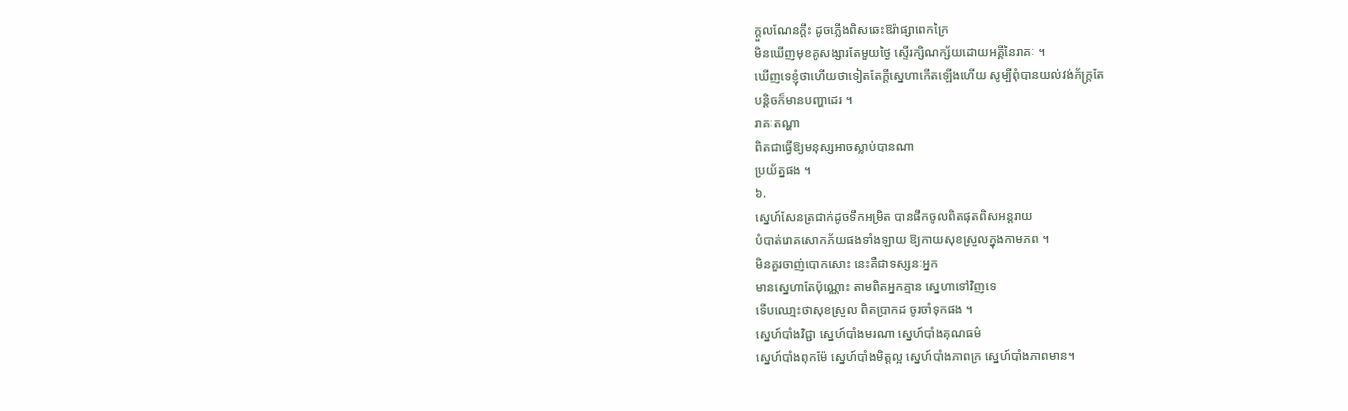ក្តួលណែនក្តឹះ ដូចភ្លើងពិសឆេះឱរ៉ាផ្សាពេកក្រៃ
មិនឃើញមុខគូសង្សារតែមួយថ្ងៃ ស្ទើរក្សិណក្ស័យដោយអគ្គីនៃរាគៈ ។
ឃើញទេខ្ញុំថាហើយថាទៀតតែក្តីស្នេហាកើតឡើងហើយ សូម្បីពុំបានយល់វង់ភ័ក្ត្រតែ
បន្តិចក៏មានបញ្ហាដេរ ។
រាគៈតណ្ហា
ពិតជាធ្វើឱ្យមនុស្សអាចស្លាប់បានណា
ប្រយ័ត្នផង ។
៦.
ស្នេហ៍សែនត្រជាក់ដូចទឹកអម្រិត បានផឹកចូលពិតផុតពិសអន្តរាយ
បំបាត់រោគសោកភ័យផងទាំងឡាយ ឱ្យកាយសុខស្រួលក្នុងកាមភព ។
មិនគួរចាញ់បោកសោះ នេះគឺជាទស្សនៈអ្នក
មានស្នេហាតែប៉ុណ្ណោះ តាមពិតអ្នកគ្មាន ស្នេហាទៅវិញទេ
ទើបឈោ្មះថាសុខស្រួល ពិតប្រាកដ ចូរចាំទុកផង ។
ស្នេហ៍បាំងវិជ្ជា ស្នេហ៍បាំងមរណា ស្នេហ៍បាំងគុណធម៌
ស្នេហ៍បាំងពុកម៉ែ ស្នេហ៍បាំងមិត្តល្អ ស្នេហ៍បាំងភាពក្រ ស្នេហ៍បាំងភាពមាន។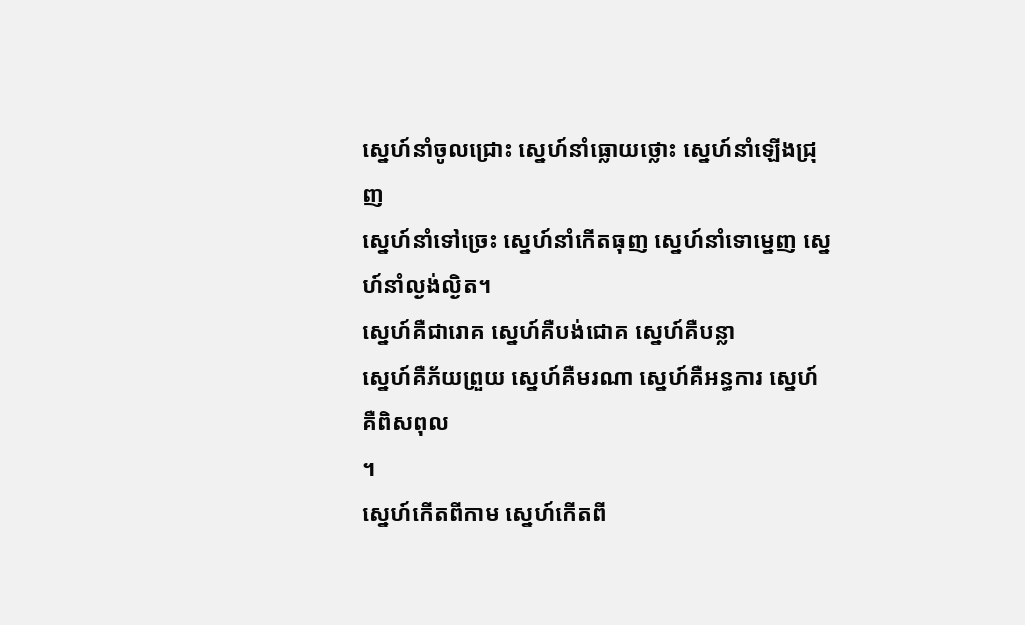ស្នេហ៍នាំចូលជ្រោះ ស្នេហ៍នាំធ្លោយថ្លោះ ស្នេហ៍នាំឡើងជ្រុញ
ស្នេហ៍នាំទៅច្រេះ ស្នេហ៍នាំកើតធុញ ស្នេហ៍នាំទោម្នេញ ស្នេហ៍នាំល្ងង់ល្ងិត។
ស្នេហ៍គឺជារោគ ស្នេហ៍គឺបង់ជោគ ស្នេហ៍គឺបន្លា
ស្នេហ៍គឺភ័យព្រួយ ស្នេហ៍គឺមរណា ស្នេហ៍គឺអន្ធការ ស្នេហ៍គឺពិសពុល
។
ស្នេហ៍កើតពីកាម ស្នេហ៍កើតពី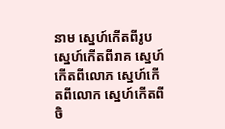នាម ស្នេហ៍កើតពីរូប
ស្នេហ៍កើតពីរាគ ស្នេហ៍កើតពីលោភ ស្នេហ៍កើតពីលោក ស្នេហ៍កើតពីចិ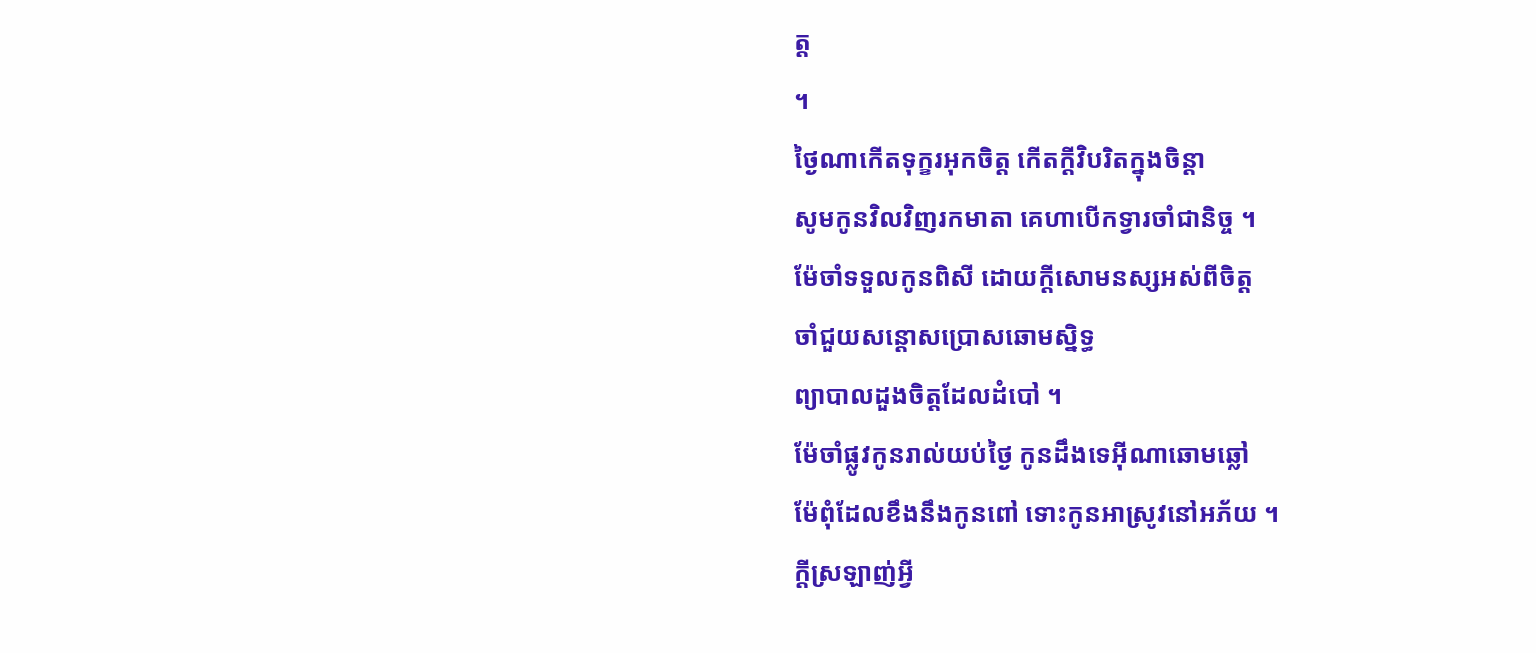ត្ត
។
ថ្ងៃណាកើតទុក្ខរអុកចិត្ត កើតក្តីវិបរិតក្នុងចិន្តា
សូមកូនវិលវិញរកមាតា គេហាបើកទ្វារចាំជានិច្ច ។
ម៉ែចាំទទួលកូនពិសី ដោយក្តីសោមនស្សអស់ពីចិត្ត
ចាំជួយសន្តោសប្រោសឆោមស្និទ្ធ
ព្យាបាលដួងចិត្តដែលដំបៅ ។
ម៉ែចាំផ្លូវកូនរាល់យប់ថ្ងៃ កូនដឹងទេអ៊ីណាឆោមឆ្លៅ
ម៉ែពុំដែលខឹងនឹងកូនពៅ ទោះកូនអាស្រូវនៅអភ័យ ។
ក្តីស្រឡាញ់អ្វី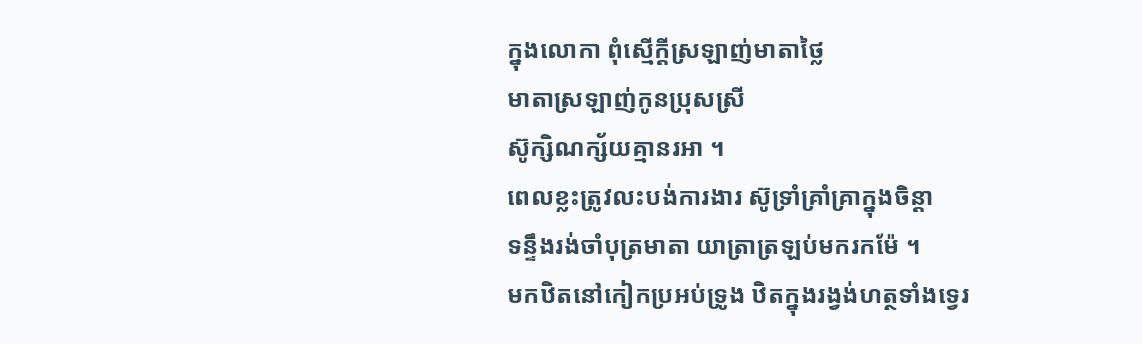ក្នុងលោកា ពុំស្មើក្តីស្រឡាញ់មាតាថ្លៃ
មាតាស្រឡាញ់កូនប្រុសស្រី
ស៊ូក្សិណក្ស័យគ្មានរអា ។
ពេលខ្លះត្រូវលះបង់ការងារ ស៊ូទ្រាំគ្រាំគ្រាក្នុងចិន្តា
ទន្ទឹងរង់ចាំបុត្រមាតា យាត្រាត្រឡប់មករកម៉ែ ។
មកឋិតនៅកៀកប្រអប់ទ្រូង ឋិតក្នុងរង្វង់ហត្ថទាំងទ្វេរ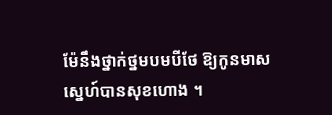ម៉ែនឹងថ្នាក់ថ្នមបមបីថែ ឱ្យកូនមាសស្នេហ៍បានសុខហោង ។